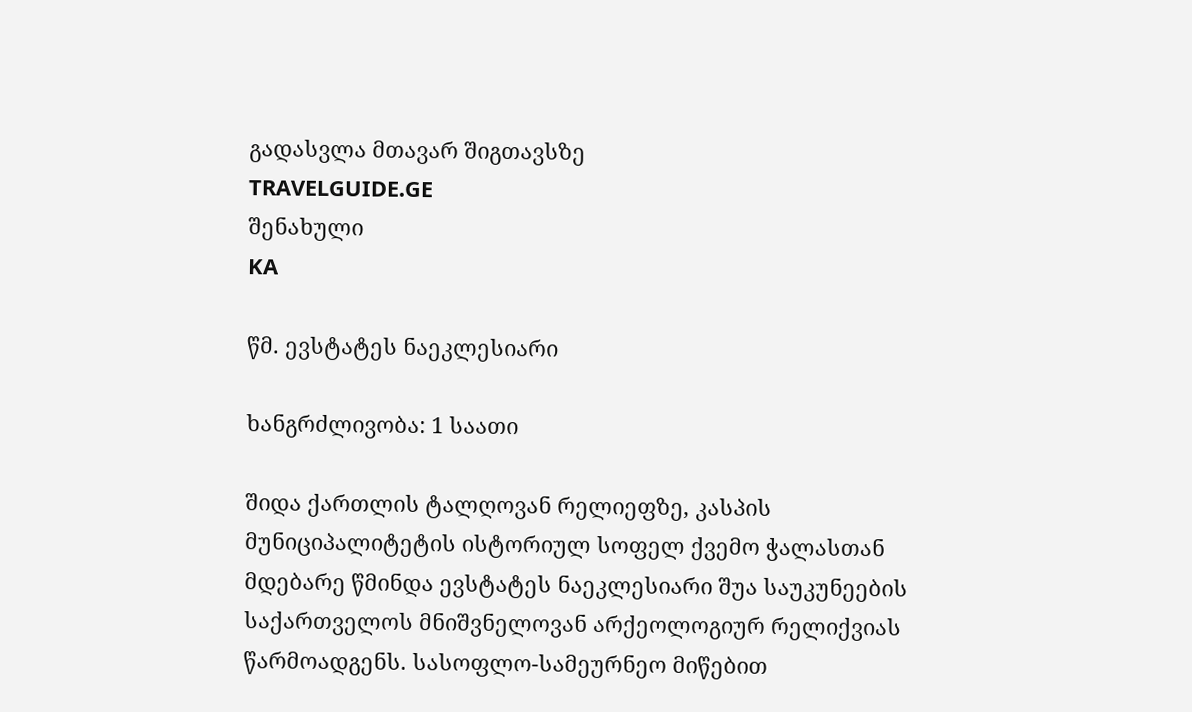გადასვლა მთავარ შიგთავსზე
TRAVELGUIDE.GE
შენახული
KA

წმ. ევსტატეს ნაეკლესიარი

ხანგრძლივობა: 1 საათი

შიდა ქართლის ტალღოვან რელიეფზე, კასპის მუნიციპალიტეტის ისტორიულ სოფელ ქვემო ჭალასთან მდებარე წმინდა ევსტატეს ნაეკლესიარი შუა საუკუნეების საქართველოს მნიშვნელოვან არქეოლოგიურ რელიქვიას წარმოადგენს. სასოფლო-სამეურნეო მიწებით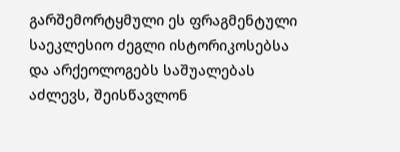გარშემორტყმული ეს ფრაგმენტული საეკლესიო ძეგლი ისტორიკოსებსა და არქეოლოგებს საშუალებას აძლევს, შეისწავლონ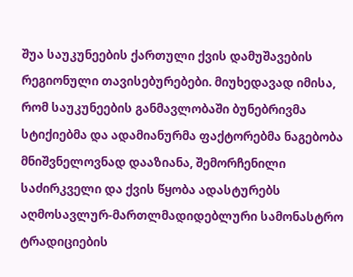შუა საუკუნეების ქართული ქვის დამუშავების რეგიონული თავისებურებები. მიუხედავად იმისა, რომ საუკუნეების განმავლობაში ბუნებრივმა სტიქიებმა და ადამიანურმა ფაქტორებმა ნაგებობა მნიშვნელოვნად დააზიანა, შემორჩენილი საძირკველი და ქვის წყობა ადასტურებს აღმოსავლურ-მართლმადიდებლური სამონასტრო ტრადიციების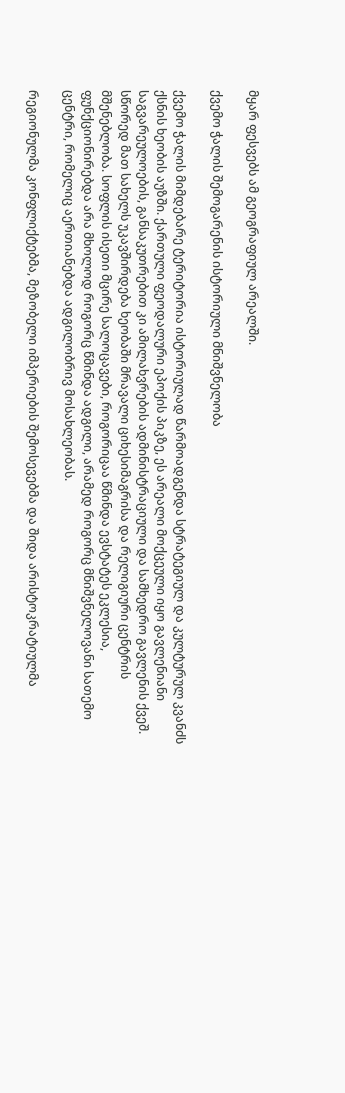მყარ ფესვებს ამ გეოგრაფიულ არეალში.

ქვემო ჭალის შემოგარენის ისტორიული მნიშვნელობა

ქვემო ჭალის მიმდებარე ტერიტორია ისტორიულად წარმოადგენდა სტრატეგიულ და კულტურულ კვანძს ქსნის ხეობის აუზში. ქართული ფეოდალური ეპოქის პიკზე, ეს არეალი მოქცეული იყო გავლენიანი საგვარეულოების, განსაკუთრებით კი ამილახვრების ადმინისტრაციული და სამხედრო გავლენის ქვეშ. სწორედ მათ სახელს უკავშირდება ხეობაში მრავალი ციხესიმაგრისა და რელიგიური ცენტრის მშენებლობა. სოფლის ისეთი მცირე სალოცავები, როგორიცაა წმინდა ევსტატეს ეკლესია, ფუნქციონირებდა არა მხოლოდ როგორც წმინდა ადგილი, არამედ როგორც მნიშვნელოვანი სათემო ცენტრი, რომელიც აერთიანებდა ადგილობრივ მოსახლეობას.

რეგიონულმა კონფლიქტებმა, მეზობელი იმპერიების შემოსევებმა და შიდა არისტოკრატიულმა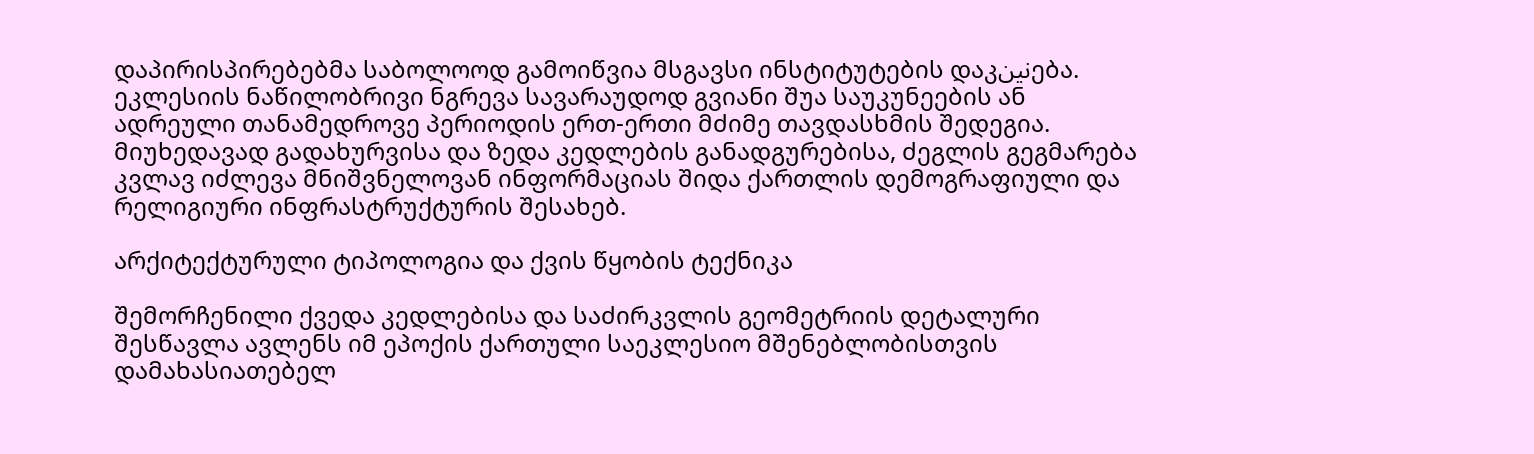დაპირისპირებებმა საბოლოოდ გამოიწვია მსგავსი ინსტიტუტების დაკنینება. ეკლესიის ნაწილობრივი ნგრევა სავარაუდოდ გვიანი შუა საუკუნეების ან ადრეული თანამედროვე პერიოდის ერთ-ერთი მძიმე თავდასხმის შედეგია. მიუხედავად გადახურვისა და ზედა კედლების განადგურებისა, ძეგლის გეგმარება კვლავ იძლევა მნიშვნელოვან ინფორმაციას შიდა ქართლის დემოგრაფიული და რელიგიური ინფრასტრუქტურის შესახებ.

არქიტექტურული ტიპოლოგია და ქვის წყობის ტექნიკა

შემორჩენილი ქვედა კედლებისა და საძირკვლის გეომეტრიის დეტალური შესწავლა ავლენს იმ ეპოქის ქართული საეკლესიო მშენებლობისთვის დამახასიათებელ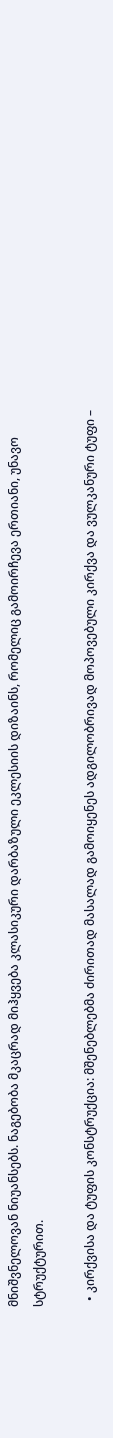მნიშვნელოვან ნიუანსებს. ნაგებობა მკაცრად მიჰყვება კლასიკური დარბაზული ეკლესიის დიზაინს, რომელიც გამოირჩევა ერთიანი, უნავო სტრუქტურით.

  • კირქვისა და ტუფის კონსტრუქცია: მშენებლებმა ძირითად მასალად გამოიყენეს ადგილობრივად მოპოვებული კირქვა და ვულკანური ტუფი –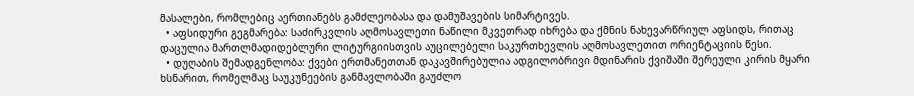მასალები, რომლებიც აერთიანებს გამძლეობასა და დამუშავების სიმარტივეს.
  • აფსიდური გეგმარება: საძირკვლის აღმოსავლეთი ნაწილი მკვეთრად იხრება და ქმნის ნახევარწრიულ აფსიდს, რითაც დაცულია მართლმადიდებლური ლიტურგიისთვის აუცილებელი საკურთხევლის აღმოსავლეთით ორიენტაციის წესი.
  • დუღაბის შემადგენლობა: ქვები ერთმანეთთან დაკავშირებულია ადგილობრივი მდინარის ქვიშაში შერეული კირის მყარი ხსნარით, რომელმაც საუკუნეების განმავლობაში გაუძლო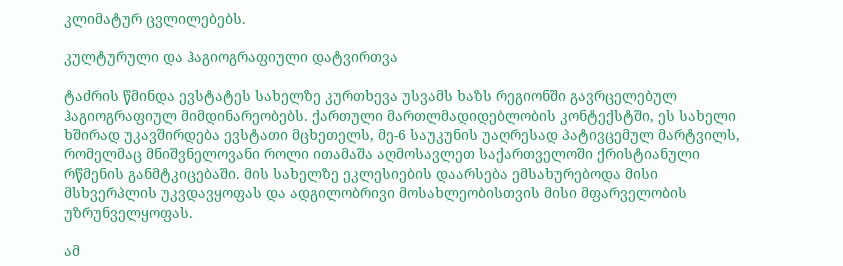კლიმატურ ცვლილებებს.

კულტურული და ჰაგიოგრაფიული დატვირთვა

ტაძრის წმინდა ევსტატეს სახელზე კურთხევა უსვამს ხაზს რეგიონში გავრცელებულ ჰაგიოგრაფიულ მიმდინარეობებს. ქართული მართლმადიდებლობის კონტექსტში, ეს სახელი ხშირად უკავშირდება ევსტათი მცხეთელს, მე-6 საუკუნის უაღრესად პატივცემულ მარტვილს, რომელმაც მნიშვნელოვანი როლი ითამაშა აღმოსავლეთ საქართველოში ქრისტიანული რწმენის განმტკიცებაში. მის სახელზე ეკლესიების დაარსება ემსახურებოდა მისი მსხვერპლის უკვდავყოფას და ადგილობრივი მოსახლეობისთვის მისი მფარველობის უზრუნველყოფას.

ამ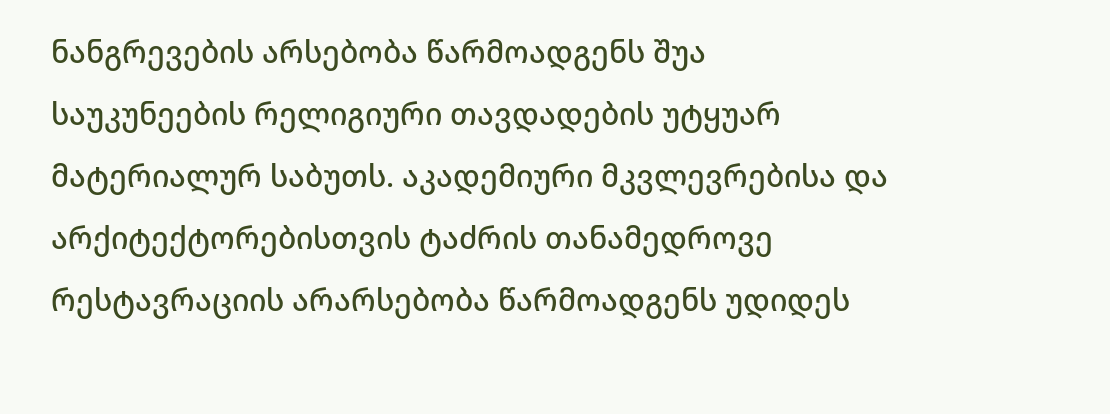ნანგრევების არსებობა წარმოადგენს შუა საუკუნეების რელიგიური თავდადების უტყუარ მატერიალურ საბუთს. აკადემიური მკვლევრებისა და არქიტექტორებისთვის ტაძრის თანამედროვე რესტავრაციის არარსებობა წარმოადგენს უდიდეს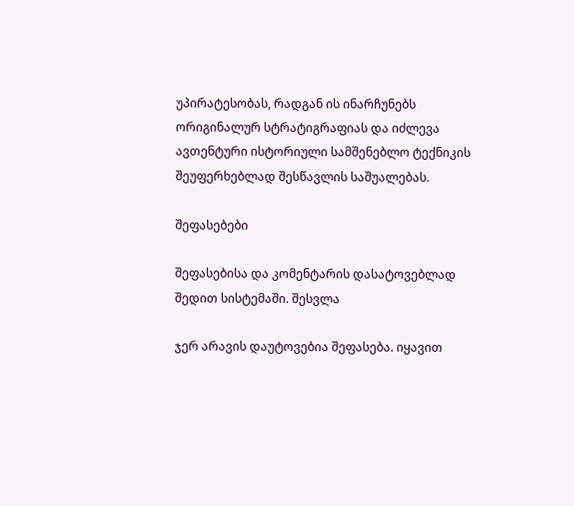უპირატესობას, რადგან ის ინარჩუნებს ორიგინალურ სტრატიგრაფიას და იძლევა ავთენტური ისტორიული სამშენებლო ტექნიკის შეუფერხებლად შესწავლის საშუალებას.

შეფასებები

შეფასებისა და კომენტარის დასატოვებლად შედით სისტემაში. შესვლა

ჯერ არავის დაუტოვებია შეფასება. იყავით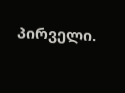პირველი.